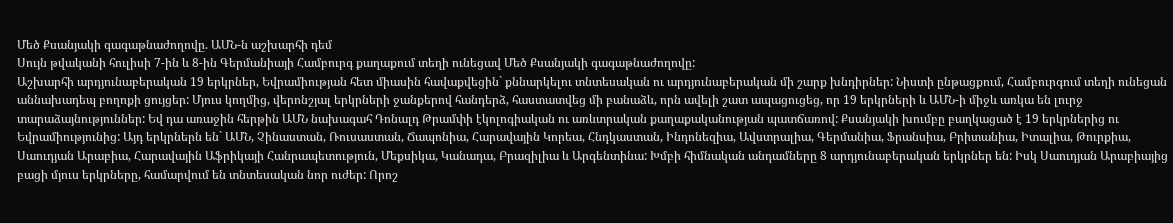Մեծ Քսանյակի գագաթնաժողովը. ԱՄՆ-ն աշխարհի դեմ
Սույն թվականի հուլիսի 7-ին և 8-ին Գերմանիայի Համբուրգ քաղաքում տեղի ունեցավ Մեծ Քսանյակի գագաթնաժողովը:
Աշխարհի արդյունաբերական 19 երկրներ, Եվրամիության հետ միասին հավաքվեցին` քննարկելու տնտեսական ու արդյունաբերական մի շարք խնդիրներ: Նիստի ընթացքում, Համբուրգում տեղի ունեցան աննախադեպ բողոքի ցույցեր: Մյուս կողմից, վերոնշյալ երկրների ջանքերով հանդերձ, հաստատվեց մի բանաձև, որն ավելի շատ ապացուցեց, որ 19 երկրների և ԱՄՆ-ի միջև առկա են լուրջ տարաձայնություններ: Եվ դա առաջին հերթին ԱՄՆ նախագահ Դոնալդ Թրամփի էկոլոգիական ու առևտրական քաղաքականության պատճառով: Քսանյակի խումբը բաղկացած է 19 երկրներից ու Եվրամիությունից: Այդ երկրներն են` ԱՄՆ, Չինաստան, Ռուսաստան, Ճապոնիա, Հարավային Կորեա, Հնդկաստան, Ինդոնեզիա, Ավստրալիա, Գերմանիա, Ֆրանսիա, Բրիտանիա, Իտալիա, Թուրքիա, Սաուդյան Արաբիա, Հարավային Աֆրիկայի Հանրապետություն, Մեքսիկա, Կանադա, Բրազիլիա և Արգենտինա: Խմբի հիմնական անդամները 8 արդյունաբերական երկրներ են: Իսկ Սաուդյան Արաբիայից բացի մյուս երկրները, համարվում են տնտեսական նոր ուժեր: Որոշ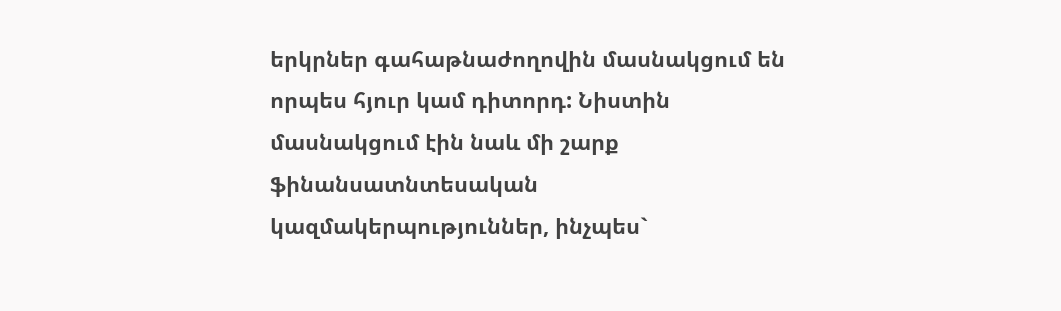երկրներ գահաթնաժողովին մասնակցում են որպես հյուր կամ դիտորդ: Նիստին մասնակցում էին նաև մի շարք ֆինանսատնտեսական կազմակերպություններ, ինչպես`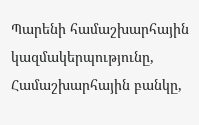Պարենի համաշխարհային կազմակերպությունը, Համաշխարհային բանկը,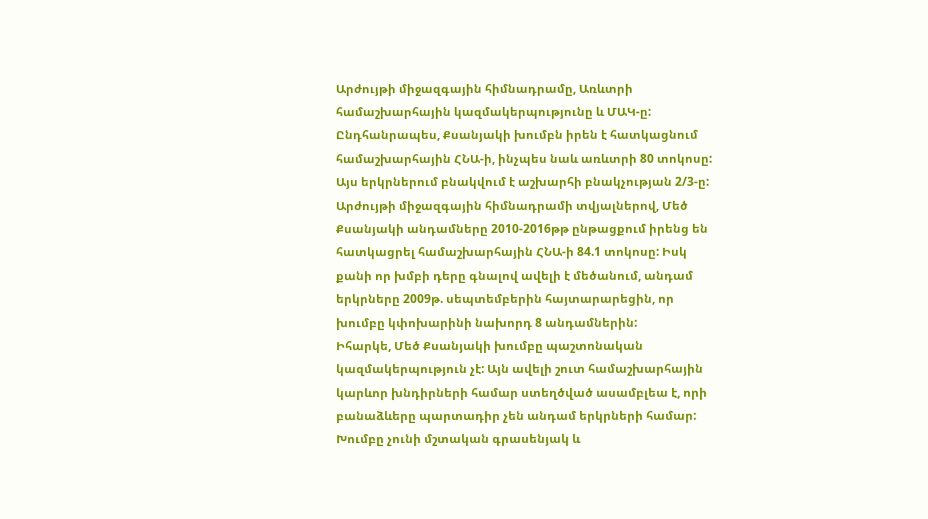Արժույթի միջազգային հիմնադրամը, Առևտրի համաշխարհային կազմակերպությունը և ՄԱԿ-ը: Ընդհանրապես, Քսանյակի խումբն իրեն է հատկացնում համաշխարհային ՀՆԱ-ի, ինչպես նաև առևտրի 80 տոկոսը: Այս երկրներում բնակվում է աշխարհի բնակչության 2/3-ը: Արժույթի միջազգային հիմնադրամի տվյալներով, Մեծ Քսանյակի անդամները 2010-2016թթ ընթացքում իրենց են հատկացրել համաշխարհային ՀՆԱ-ի 84.1 տոկոսը: Իսկ քանի որ խմբի դերը գնալով ավելի է մեծանում, անդամ երկրները 2009թ. սեպտեմբերին հայտարարեցին, որ խումբը կփոխարինի նախորդ 8 անդամներին:
Իհարկե, Մեծ Քսանյակի խումբը պաշտոնական կազմակերպություն չէ: Այն ավելի շուտ համաշխարհային կարևոր խնդիրների համար ստեղծված ասամբլեա է, որի բանաձևերը պարտադիր չեն անդամ երկրների համար: Խումբը չունի մշտական գրասենյակ և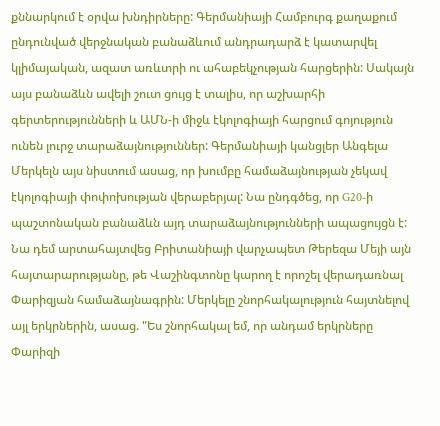քննարկում է օրվա խնդիրները: Գերմանիայի Համբուրգ քաղաքում ընդունված վերջնական բանաձևում անդրադարձ է կատարվել կլիմայական, ազատ առևտրի ու ահաբեկչության հարցերին: Սակայն այս բանաձևն ավելի շուտ ցույց է տալիս, որ աշխարհի գերտերությունների և ԱՄՆ-ի միջև էկոլոգիայի հարցում գոյություն ունեն լուրջ տարաձայնություններ: Գերմանիայի կանցլեր Անգելա Մերկելն այս նիստում ասաց, որ խումբը համաձայնության չեկավ էկոլոգիայի փոփոխության վերաբերյալ: Նա ընդգծեց, որ G20-ի պաշտոնական բանաձևն այդ տարաձայնությունների ապացույցն է: Նա դեմ արտահայտվեց Բրիտանիայի վարչապետ Թերեզա Մեյի այն հայտարարությանը, թե Վաշինգտոնը կարող է որոշել վերադառնալ Փարիզյան համաձայնագրին: Մերկելը շնորհակալություն հայտնելով այլ երկրներին, ասաց. "Ես շնորհակալ եմ, որ անդամ երկրները Փարիզի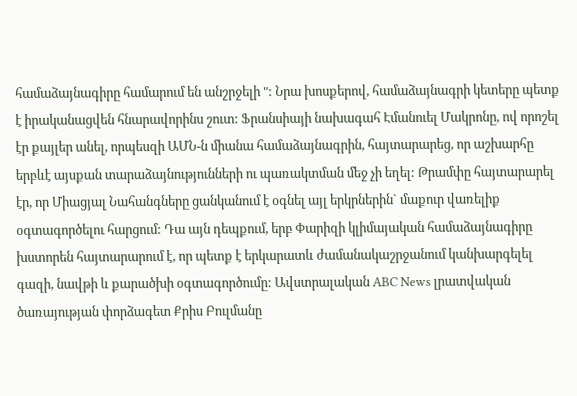համաձայնագիրը համարում են անշրջելի ": Նրա խոսքերով, համաձայնագրի կետերը պետք է իրականացվեն հնարավորինս շուտ: Ֆրանսիայի նախագահ Էմանուել Մակրոնը, ով որոշել էր քայլեր անել, որպեսզի ԱՄՆ-ն միանա համաձայնագրին, հայտարարեց, որ աշխարհը երբևէ այսքան տարաձայնությունների ու պառակտման մեջ չի եղել: Թրամփը հայտարարել էր, որ Միացյալ Նահանգները ցանկանում է օգնել այլ երկրներին` մաքուր վառելիք օգտագործելու հարցում: Դա այն դեպքում, երբ Փարիզի կլիմայական համաձայնագիրը խստորեն հայտարարում է, որ պետք է երկարատև ժամանակաշրջանում կանխարգելել գազի, նավթի և քարածխի օգտագործումը: Ավստրալական ABC News լրատվական ծառայության փորձագետ Քրիս Բուլմանը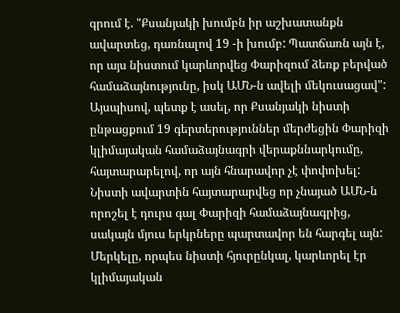գրում է. "Քսանյակի խումբն իր աշխատանքն ավարտեց, դառնալով 19 -ի խումբ: Պատճառն այն է, որ այս նիստում կարևորվեց Փարիզում ձեռք բերված համաձայնությունը, իսկ ԱՄՆ-ն ավելի մեկուսացավ": Այսպիսով, պետք է ասել, որ Քսանյակի նիստի ընթացքում 19 գերտերություններ մերժեցին Փարիզի կլիմայական համաձայնագրի վերաքննարկումը, հայտարարելով, որ այն հնարավոր չէ փոփոխել: Նիստի ավարտին հայտարարվեց որ չնայած ԱՄՆ-ն որոշել է դուրս գալ Փարիզի համաձայնագրից, սակայն մյուս երկրները պարտավոր են հարգել այն: Մերկելը, որպես նիստի հյուրընկալ, կարևորել էր կլիմայական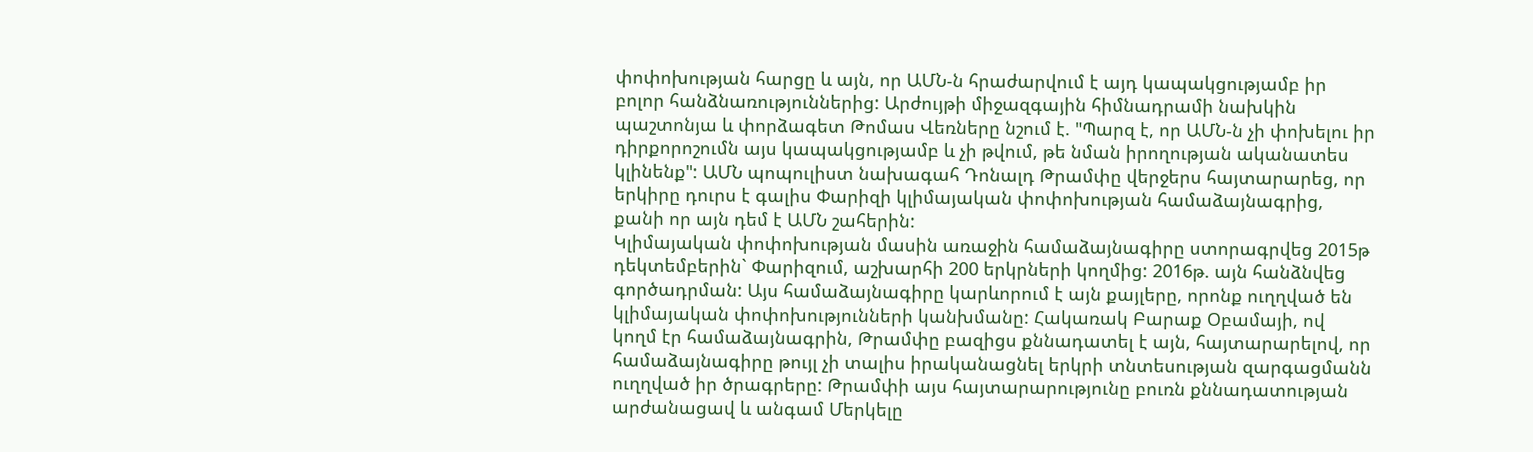փոփոխության հարցը և այն, որ ԱՄՆ-ն հրաժարվում է այդ կապակցությամբ իր բոլոր հանձնառություններից: Արժույթի միջազգային հիմնադրամի նախկին պաշտոնյա և փորձագետ Թոմաս Վեռները նշում է. "Պարզ է, որ ԱՄՆ-ն չի փոխելու իր դիրքորոշումն այս կապակցությամբ և չի թվում, թե նման իրողության ականատես կլինենք": ԱՄՆ պոպուլիստ նախագահ Դոնալդ Թրամփը վերջերս հայտարարեց, որ երկիրը դուրս է գալիս Փարիզի կլիմայական փոփոխության համաձայնագրից, քանի որ այն դեմ է ԱՄՆ շահերին:
Կլիմայական փոփոխության մասին առաջին համաձայնագիրը ստորագրվեց 2015թ դեկտեմբերին` Փարիզում, աշխարհի 200 երկրների կողմից: 2016թ. այն հանձնվեց գործադրման: Այս համաձայնագիրը կարևորում է այն քայլերը, որոնք ուղղված են կլիմայական փոփոխությունների կանխմանը: Հակառակ Բարաք Օբամայի, ով կողմ էր համաձայնագրին, Թրամփը բազիցս քննադատել է այն, հայտարարելով, որ համաձայնագիրը թույլ չի տալիս իրականացնել երկրի տնտեսության զարգացմանն ուղղված իր ծրագրերը: Թրամփի այս հայտարարությունը բուռն քննադատության արժանացավ և անգամ Մերկելը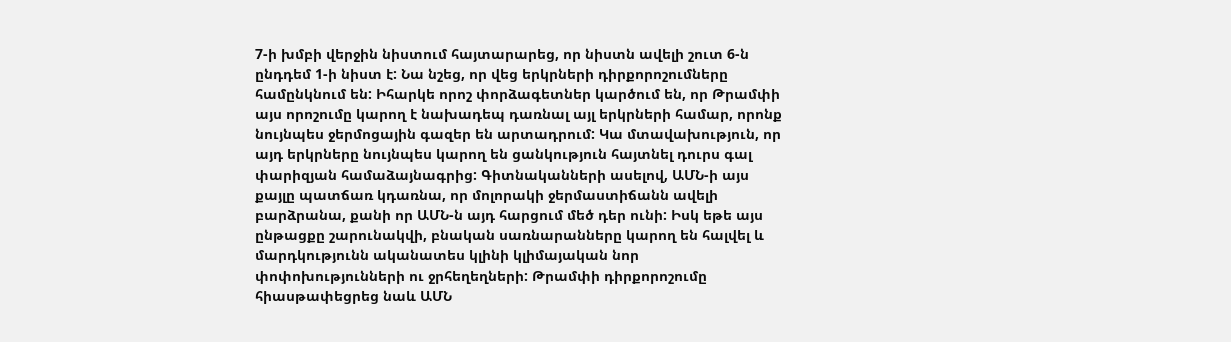7-ի խմբի վերջին նիստում հայտարարեց, որ նիստն ավելի շուտ 6-ն ընդդեմ 1-ի նիստ է: Նա նշեց, որ վեց երկրների դիրքորոշումները համընկնում են: Իհարկե որոշ փորձագետներ կարծում են, որ Թրամփի այս որոշումը կարող է նախադեպ դառնալ այլ երկրների համար, որոնք նույնպես ջերմոցային գազեր են արտադրում: Կա մտավախություն, որ այդ երկրները նույնպես կարող են ցանկություն հայտնել դուրս գալ փարիզյան համաձայնագրից: Գիտնականների ասելով, ԱՄՆ-ի այս քայլը պատճառ կդառնա, որ մոլորակի ջերմաստիճանն ավելի բարձրանա, քանի որ ԱՄՆ-ն այդ հարցում մեծ դեր ունի: Իսկ եթե այս ընթացքը շարունակվի, բնական սառնարանները կարող են հալվել և մարդկությունն ականատես կլինի կլիմայական նոր փոփոխությունների ու ջրհեղեղների: Թրամփի դիրքորոշումը հիասթափեցրեց նաև ԱՄՆ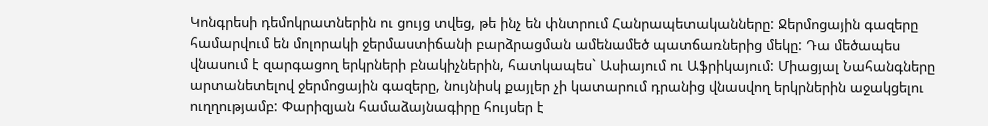Կոնգրեսի դեմոկրատներին ու ցույց տվեց, թե ինչ են փնտրում Հանրապետականները: Ջերմոցային գազերը համարվում են մոլորակի ջերմաստիճանի բարձրացման ամենամեծ պատճառներից մեկը: Դա մեծապես վնասում է զարգացող երկրների բնակիչներին, հատկապես` Ասիայում ու Աֆրիկայում: Միացյալ Նահանգները արտանետելով ջերմոցային գազերը, նույնիսկ քայլեր չի կատարում դրանից վնասվող երկրներին աջակցելու ուղղությամբ: Փարիզյան համաձայնագիրը հույսեր է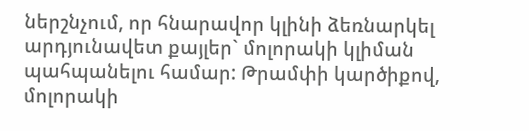ներշնչում, որ հնարավոր կլինի ձեռնարկել արդյունավետ քայլեր` մոլորակի կլիման պահպանելու համար: Թրամփի կարծիքով, մոլորակի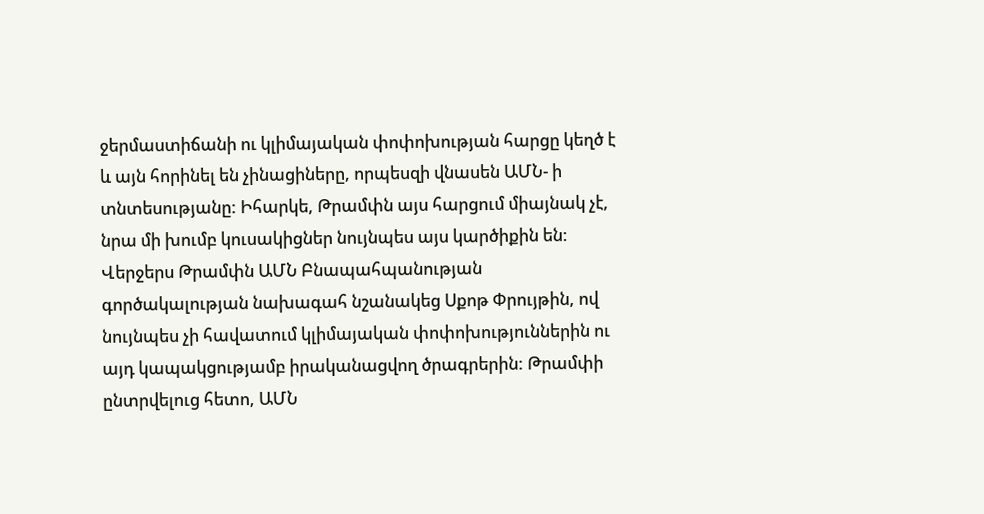ջերմաստիճանի ու կլիմայական փոփոխության հարցը կեղծ է և այն հորինել են չինացիները, որպեսզի վնասեն ԱՄՆ- ի տնտեսությանը: Իհարկե, Թրամփն այս հարցում միայնակ չէ, նրա մի խումբ կուսակիցներ նույնպես այս կարծիքին են: Վերջերս Թրամփն ԱՄՆ Բնապահպանության գործակալության նախագահ նշանակեց Սքոթ Փրույթին, ով նույնպես չի հավատում կլիմայական փոփոխություններին ու այդ կապակցությամբ իրականացվող ծրագրերին: Թրամփի ընտրվելուց հետո, ԱՄՆ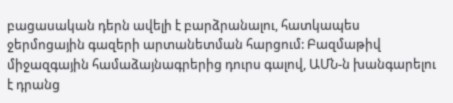բացասական դերն ավելի է բարձրանալու, հատկապես ջերմոցային գազերի արտանետման հարցում: Բազմաթիվ միջազգային համաձայնագրերից դուրս գալով, ԱՄՆ-ն խանգարելու է դրանց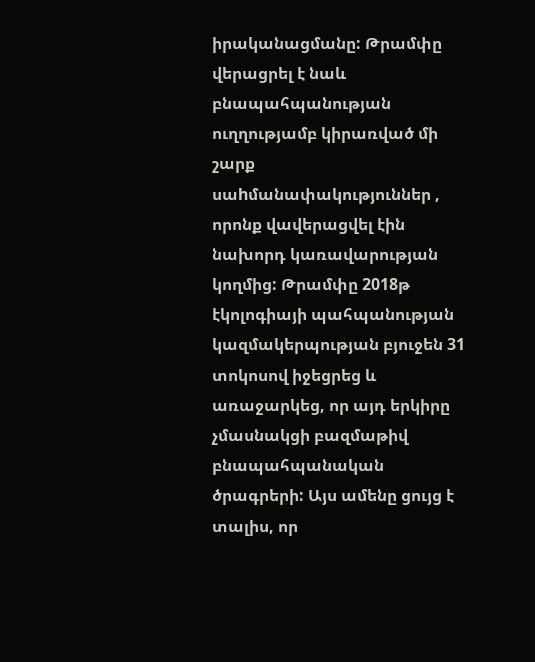իրականացմանը: Թրամփը վերացրել է նաև բնապահպանության ուղղությամբ կիրառված մի շարք սաhմանափակություններ , որոնք վավերացվել էին նախորդ կառավարության կողմից: Թրամփը 2018թ էկոլոգիայի պահպանության կազմակերպության բյուջեն 31 տոկոսով իջեցրեց և առաջարկեց, որ այդ երկիրը չմասնակցի բազմաթիվ բնապահպանական ծրագրերի: Այս ամենը ցույց է տալիս, որ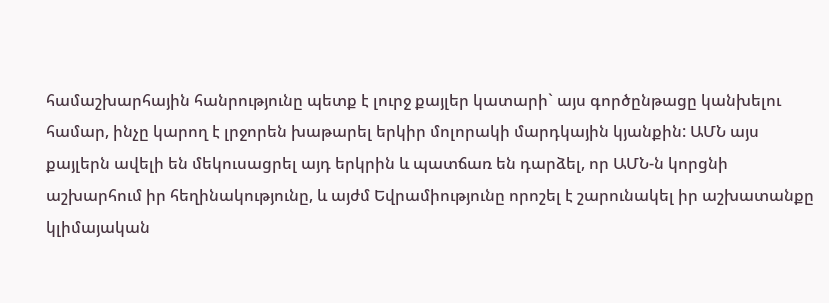համաշխարհային հանրությունը պետք է լուրջ քայլեր կատարի` այս գործընթացը կանխելու համար, ինչը կարող է լրջորեն խաթարել երկիր մոլորակի մարդկային կյանքին: ԱՄՆ այս քայլերն ավելի են մեկուսացրել այդ երկրին և պատճառ են դարձել, որ ԱՄՆ-ն կորցնի աշխարհում իր հեղինակությունը, և այժմ Եվրամիությունը որոշել է շարունակել իր աշխատանքը կլիմայական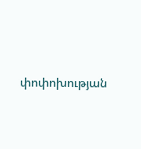փոփոխության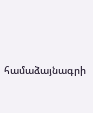համաձայնագրի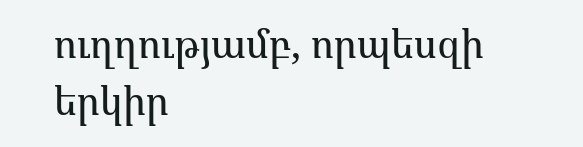ուղղությամբ, որպեսզի երկիր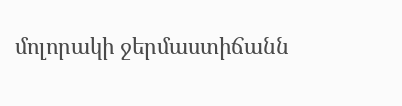մոլորակի ջերմաստիճանն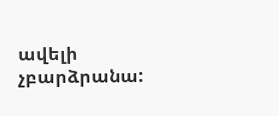ավելի չբարձրանա: